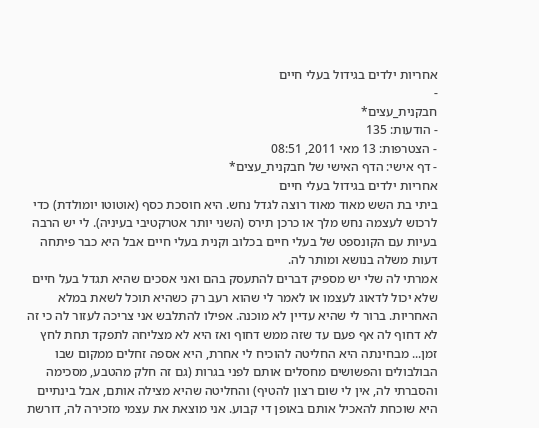אחריות ילדים בגידול בעלי חיים
-
חבקנית_עצים*
- הודעות: 135
- הצטרפות: 13 מאי 2011, 08:51
- דף אישי: הדף האישי של חבקנית_עצים*
אחריות ילדים בגידול בעלי חיים
ביתי בת השש מאוד מאוד רוצה לגדל נחש. היא חוסכת כסף (אוטוטו יומולדת) כדי לרכוש לעצמה נחש מלך או כרכן תירס (השני יותר אטרקטיבי בעיניה). לי יש הרבה בעיות עם הקונספט של בעלי חיים בכלוב וקנית בעלי חיים אבל היא כבר פיתחה דעות משלה בנושא ומותר לה.
אמרתי לה שלי יש מספיק דברים להתעסק בהם ואני אסכים שהיא תגדל בעל חיים שלא יכול לדאוג לעצמו או לאמר לי שהוא רעב רק כשהיא תוכל לשאת במלא האחריות. ברור לי שהיא עדיין לא מוכנה. אפילו להתלבש אני צריכה לעזור לה כי זה לא דחוף לה אף פעם עד שזה ממש דחוף ואז היא לא מצליחה לתפקד תחת לחץ זמן... מבחינתה היא החליטה להוכיח לי אחרת, היא אספה זחלים ממקום שבו הבולבולים והפשושים מחסלים אותם לפני בגרות (גם זה חלק מהטבע, מסכימה והסברתי לה, אין לי שום רצון להטיף) והחליטה שהיא מצילה אותם, אבל בינתיים היא שוכחת להאכיל אותם באופן די קבוע. אני מוצאת את עצמי מזכירה לה, דורשת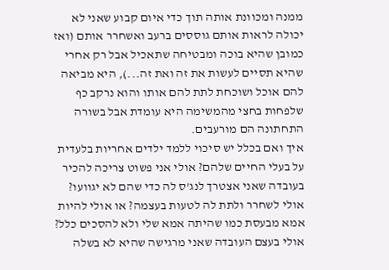ממנה ומכוונת אותה תוך כדי איום קבוע שאני לא יכולה לראות אותם גוססים ברעב ואשחרר אותם (ואז כמובן שהיא בוכה ומבטיחה שתאכיל אבל רק אחרי שהיא תסיים לעשות את זה ואת זה...), היא מביאה להם אוכל ושוכחת לתת להם אותו והוא נרקב כף שלפחות בחצי מהמשימה היא עומדת אבל בשורה התחתונה הם מורעבים.
איך ואם בכלל יש סיכוי ללמד ילדים אחריות בלעדית על בעלי החיים שלהם? אולי אני פשוט צריכה להכיר בעובדה שאני אצטרך לנג'ס לה כדי שהם לא יגוועו? אולי לשחרר ולתת לה לטעות בעצמה? או אולי להיות אמא מבעסת כמו שהיתה אמא שלי ולא להסכים כלל? אולי בעצם העובדה שאני מרגישה שהיא לא בשלה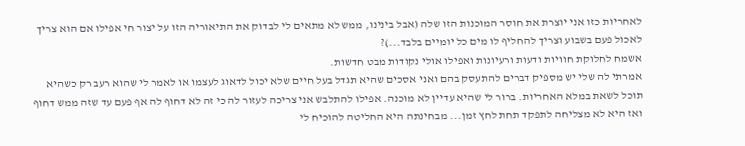לאחריות כזו אני יוצרת את חוסר המוכנות הזו שלה (אבל בינינו, ממש לא מתאים לי לבדוק את התיאוריה הזו על יצור חי אפילו אם הוא צריך לאכול פעם בשבוע וצריך להחליף לו מים כל יומיים בלבד...)?
אשמח לחלוקת חוויות ודעות ורעיונות ואפילו אולי נקודות מבט חדשות.
אמרתי לה שלי יש מספיק דברים להתעסק בהם ואני אסכים שהיא תגדל בעל חיים שלא יכול לדאוג לעצמו או לאמר לי שהוא רעב רק כשהיא תוכל לשאת במלא האחריות. ברור לי שהיא עדיין לא מוכנה. אפילו להתלבש אני צריכה לעזור לה כי זה לא דחוף לה אף פעם עד שזה ממש דחוף ואז היא לא מצליחה לתפקד תחת לחץ זמן... מבחינתה היא החליטה להוכיח לי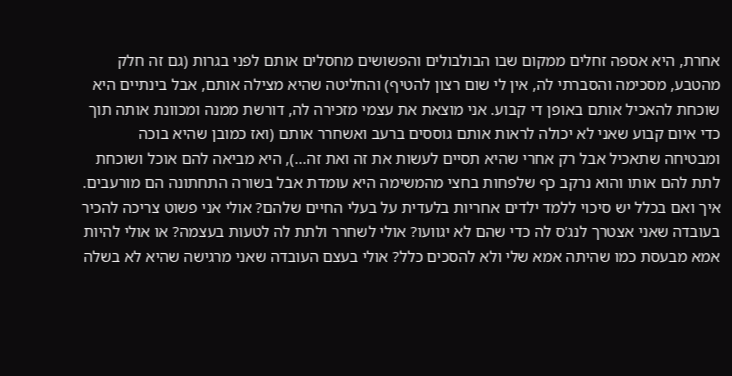אחרת, היא אספה זחלים ממקום שבו הבולבולים והפשושים מחסלים אותם לפני בגרות (גם זה חלק מהטבע, מסכימה והסברתי לה, אין לי שום רצון להטיף) והחליטה שהיא מצילה אותם, אבל בינתיים היא שוכחת להאכיל אותם באופן די קבוע. אני מוצאת את עצמי מזכירה לה, דורשת ממנה ומכוונת אותה תוך כדי איום קבוע שאני לא יכולה לראות אותם גוססים ברעב ואשחרר אותם (ואז כמובן שהיא בוכה ומבטיחה שתאכיל אבל רק אחרי שהיא תסיים לעשות את זה ואת זה...), היא מביאה להם אוכל ושוכחת לתת להם אותו והוא נרקב כף שלפחות בחצי מהמשימה היא עומדת אבל בשורה התחתונה הם מורעבים.
איך ואם בכלל יש סיכוי ללמד ילדים אחריות בלעדית על בעלי החיים שלהם? אולי אני פשוט צריכה להכיר בעובדה שאני אצטרך לנג'ס לה כדי שהם לא יגוועו? אולי לשחרר ולתת לה לטעות בעצמה? או אולי להיות אמא מבעסת כמו שהיתה אמא שלי ולא להסכים כלל? אולי בעצם העובדה שאני מרגישה שהיא לא בשלה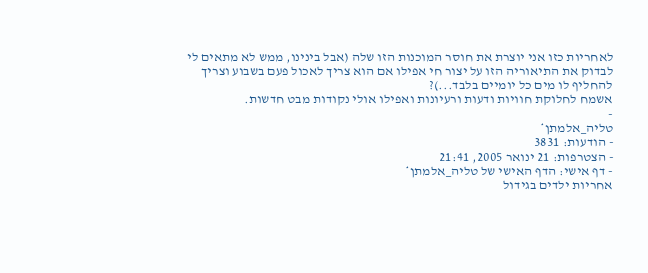לאחריות כזו אני יוצרת את חוסר המוכנות הזו שלה (אבל בינינו, ממש לא מתאים לי לבדוק את התיאוריה הזו על יצור חי אפילו אם הוא צריך לאכול פעם בשבוע וצריך להחליף לו מים כל יומיים בלבד...)?
אשמח לחלוקת חוויות ודעות ורעיונות ואפילו אולי נקודות מבט חדשות.
-
טליה_אלמתן*
- הודעות: 3831
- הצטרפות: 21 ינואר 2005, 21:41
- דף אישי: הדף האישי של טליה_אלמתן*
אחריות ילדים בגידול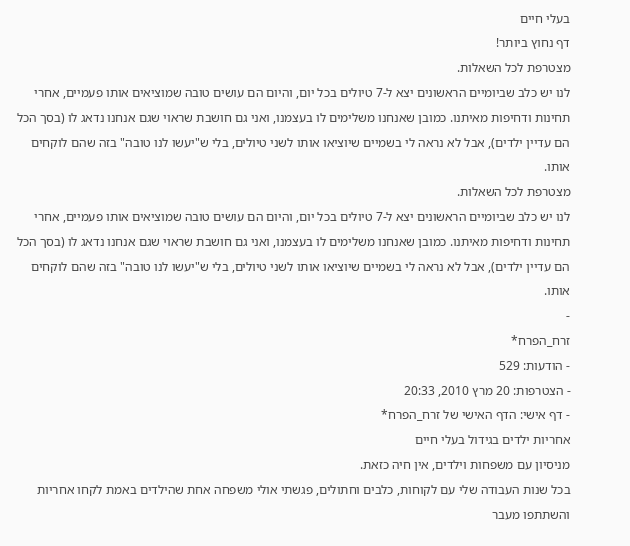בעלי חיים
דף נחוץ ביותר!
מצטרפת לכל השאלות.
לנו יש כלב שביומיים הראשונים יצא ל-7 טיולים בכל יום, והיום הם עושים טובה שמוציאים אותו פעמיים, אחרי תחינות ודחיפות מאיתנו. כמובן שאנחנו משלימים לו בעצמנו, ואני גם חושבת שראוי שגם אנחנו נדאג לו (בסך הכל הם עדיין ילדים), אבל לא נראה לי בשמיים שיוציאו אותו לשני טיולים, בלי ש"יעשו לנו טובה" בזה שהם לוקחים אותו.
מצטרפת לכל השאלות.
לנו יש כלב שביומיים הראשונים יצא ל-7 טיולים בכל יום, והיום הם עושים טובה שמוציאים אותו פעמיים, אחרי תחינות ודחיפות מאיתנו. כמובן שאנחנו משלימים לו בעצמנו, ואני גם חושבת שראוי שגם אנחנו נדאג לו (בסך הכל הם עדיין ילדים), אבל לא נראה לי בשמיים שיוציאו אותו לשני טיולים, בלי ש"יעשו לנו טובה" בזה שהם לוקחים אותו.
-
זרח_הפרח*
- הודעות: 529
- הצטרפות: 20 מרץ 2010, 20:33
- דף אישי: הדף האישי של זרח_הפרח*
אחריות ילדים בגידול בעלי חיים
מניסיון עם משפחות וילדים, אין חיה כזאת.
בכל שנות העבודה שלי עם לקוחות, כלבים וחתולים, פגשתי אולי משפחה אחת שהילדים באמת לקחו אחריות והשתתפו מעבר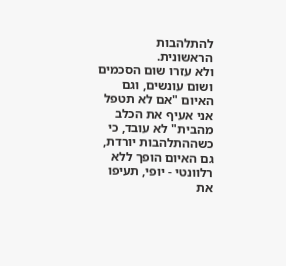להתלהבות הראשונית.
ולא עזרו שום הסכמים ושום עונשים, וגם האיום "אם לא תטפל אני אעיף את הכלב מהבית" לא עובד, כי כשההתלהבות יורדת, גם האיום הופך ללא רלוונטי - יופי, תעיפו את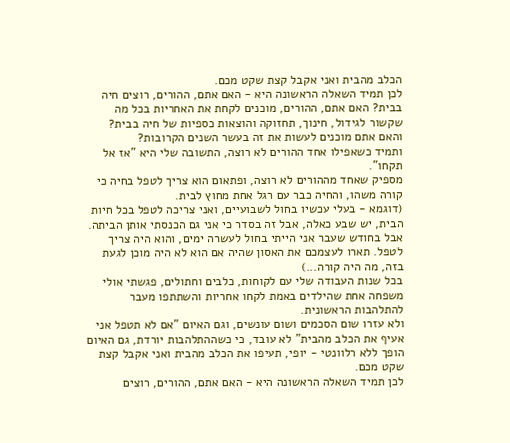הכלב מהבית ואני אקבל קצת שקט מכם.
לכן תמיד השאלה הראשונה היא - האם אתם, ההורים, רוצים חיה בבית? האם אתם, ההורים, מוכנים לקחת את האחריות בכל מה שקשור לגידול, חינוך, תחזוקה והוצאות כספיות של חיה בבית? והאם אתם מוכנים לעשות את זה בעשר השנים הקרובות?
ותמיד כשאפילו אחד ההורים לא רוצה, התשובה שלי היא "אז אל תקחו".
מספיק שאחד מההורים לא רוצה, ופתאום הוא צריך לטפל בחיה כי קורה משהו, והחיה כבר עם רגל אחת מחוץ לבית.
(דוגמא - בעלי עכשיו בחול לשבועיים, ואני צריכה לטפל בכל חיות הבית, יש שבע כאלה, אבל זה בסדר כי אני גם הכנסתי אותן הביתה. אבל בחודש שעבר אני הייתי בחול לעשרה ימים, והוא היה צריך לטפל. תארו לעצמכם את האסון שהיה אם הוא לא היה מוכן לגעת בזה, מה היה קורה...)
בכל שנות העבודה שלי עם לקוחות, כלבים וחתולים, פגשתי אולי משפחה אחת שהילדים באמת לקחו אחריות והשתתפו מעבר להתלהבות הראשונית.
ולא עזרו שום הסכמים ושום עונשים, וגם האיום "אם לא תטפל אני אעיף את הכלב מהבית" לא עובד, כי כשההתלהבות יורדת, גם האיום הופך ללא רלוונטי - יופי, תעיפו את הכלב מהבית ואני אקבל קצת שקט מכם.
לכן תמיד השאלה הראשונה היא - האם אתם, ההורים, רוצים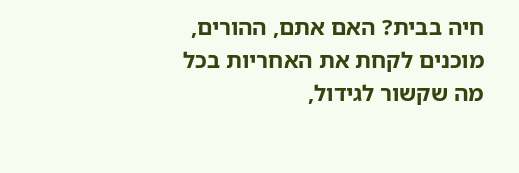חיה בבית? האם אתם, ההורים, מוכנים לקחת את האחריות בכל מה שקשור לגידול,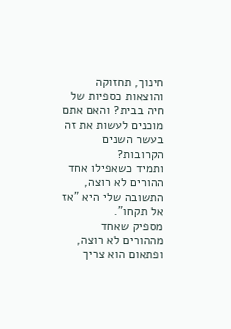חינוך, תחזוקה והוצאות כספיות של חיה בבית? והאם אתם מוכנים לעשות את זה בעשר השנים הקרובות?
ותמיד כשאפילו אחד ההורים לא רוצה, התשובה שלי היא "אז אל תקחו".
מספיק שאחד מההורים לא רוצה, ופתאום הוא צריך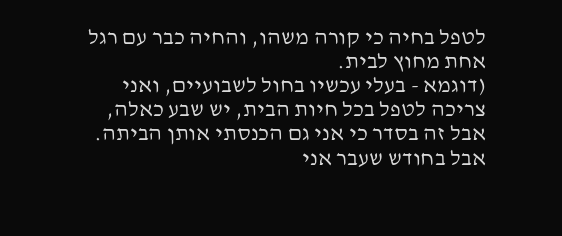לטפל בחיה כי קורה משהו, והחיה כבר עם רגל אחת מחוץ לבית.
(דוגמא - בעלי עכשיו בחול לשבועיים, ואני צריכה לטפל בכל חיות הבית, יש שבע כאלה, אבל זה בסדר כי אני גם הכנסתי אותן הביתה. אבל בחודש שעבר אני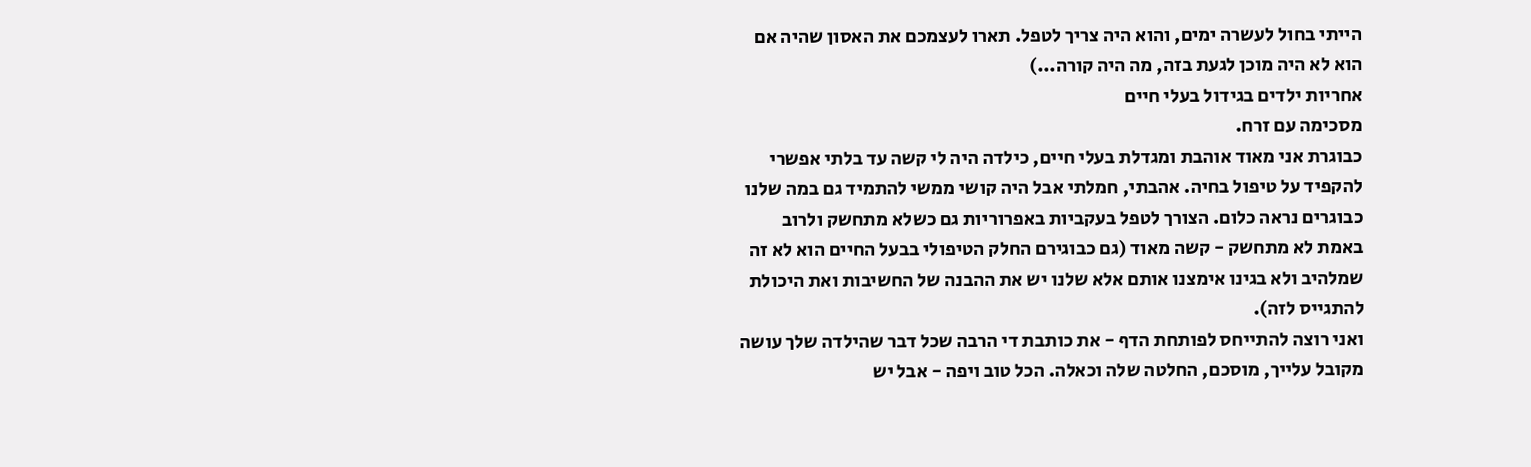הייתי בחול לעשרה ימים, והוא היה צריך לטפל. תארו לעצמכם את האסון שהיה אם הוא לא היה מוכן לגעת בזה, מה היה קורה...)
אחריות ילדים בגידול בעלי חיים
מסכימה עם זרח.
כבוגרת אני מאוד אוהבת ומגדלת בעלי חיים, כילדה היה לי קשה עד בלתי אפשרי להקפיד על טיפול בחיה. אהבתי, חמלתי אבל היה קושי ממשי להתמיד גם במה שלנו כבוגרים נראה כלום. הצורך לטפל בעקביות באפרוריות גם כשלא מתחשק ולרוב באמת לא מתחשק - קשה מאוד (גם כבוגירם החלק הטיפולי בבעל החיים הוא לא זה שמלהיב ולא בגינו אימצנו אותם אלא שלנו יש את ההבנה של החשיבות ואת היכולת להתגייס לזה).
ואני רוצה להתייחס לפותחת הדף - את כותבת די הרבה שכל דבר שהילדה שלך עושה מקובל עלייך, מוסכם, החלטה שלה וכאלה. הכל טוב ויפה - אבל יש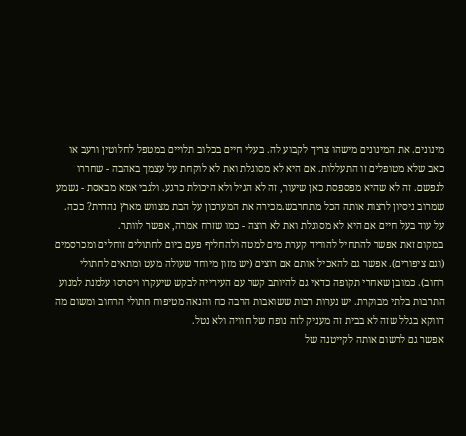מינונים. את המינונים מישהו צריך לקבוע לה. בעלי חיים בכלוב תלויים במטפל לחלוטין ורעב או כאב שלא מטופלים זו התעללות. אם היא לא מסוגלת ואת לא לוקחת על עצמך באהבה - שחררו לנפשם. זה לא שהיא מפספסת כאן שיעור, זה לא הגיל ולא היכולת כרגע. ולגבי אמא מבאסת - נשמע שמרוב ניסיון לרצות אותה הכל מתחרבש.מכירה את המערכון על הבת מצווש מארץ נהדרת? ככה.
על עוד בעל חיים אם היא לא מסוגלת ואת לא רוצה - כמו שזרח אמרה, אפשר לוותר.
במקום זאת אפשר להתחיל להוריד קערת מים למטה ולהחליף פעם ביום לחתולים זוחלים ומכרסמים (וגם ציפורים). אפשר גם להאכיל אותם אם רוצים (יש מזון מיוחד שעולה מעט ומתאים לחתולי רחוב). כמובן שאחרי תקופה כדאי גם להיותב קשר עם העירייה לבקש שיעקרו ויסרסו עלמנת למנוע התרבות בלתי מבוקרת. יש נערות רבות ששואבות הרבה כח והנאה מטיפוח חתולי הרחוב ומשום מה דווקא בגלל שזה לא בבית זה מעניק לזה נופח של חוויה ולא נטל.
אפשר גם לרשום אותה לקייטנה של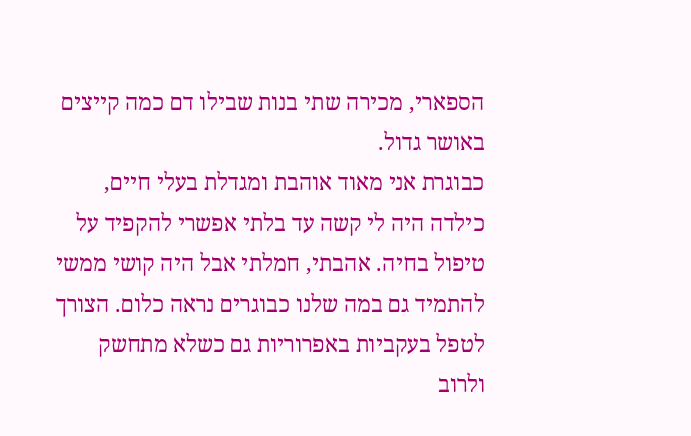הספארי, מכירה שתי בנות שבילו דם כמה קייצים באושר גדול.
כבוגרת אני מאוד אוהבת ומגדלת בעלי חיים, כילדה היה לי קשה עד בלתי אפשרי להקפיד על טיפול בחיה. אהבתי, חמלתי אבל היה קושי ממשי להתמיד גם במה שלנו כבוגרים נראה כלום. הצורך לטפל בעקביות באפרוריות גם כשלא מתחשק ולרוב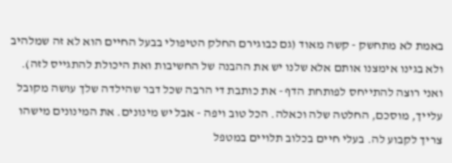באמת לא מתחשק - קשה מאוד (גם כבוגירם החלק הטיפולי בבעל החיים הוא לא זה שמלהיב ולא בגינו אימצנו אותם אלא שלנו יש את ההבנה של החשיבות ואת היכולת להתגייס לזה).
ואני רוצה להתייחס לפותחת הדף - את כותבת די הרבה שכל דבר שהילדה שלך עושה מקובל עלייך, מוסכם, החלטה שלה וכאלה. הכל טוב ויפה - אבל יש מינונים. את המינונים מישהו צריך לקבוע לה. בעלי חיים בכלוב תלויים במטפל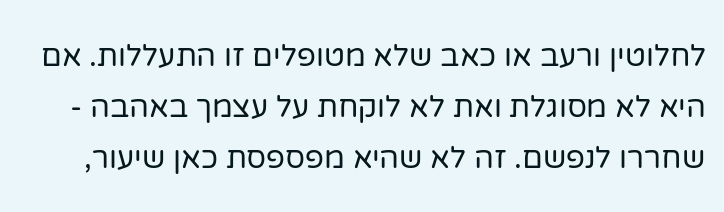לחלוטין ורעב או כאב שלא מטופלים זו התעללות. אם היא לא מסוגלת ואת לא לוקחת על עצמך באהבה - שחררו לנפשם. זה לא שהיא מפספסת כאן שיעור,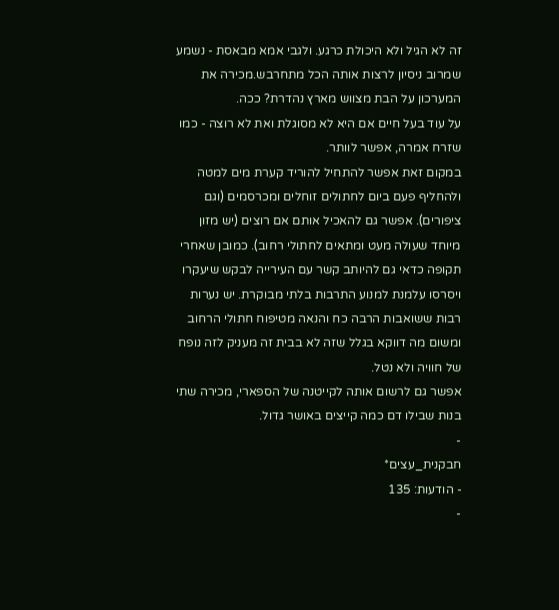זה לא הגיל ולא היכולת כרגע. ולגבי אמא מבאסת - נשמע שמרוב ניסיון לרצות אותה הכל מתחרבש.מכירה את המערכון על הבת מצווש מארץ נהדרת? ככה.
על עוד בעל חיים אם היא לא מסוגלת ואת לא רוצה - כמו שזרח אמרה, אפשר לוותר.
במקום זאת אפשר להתחיל להוריד קערת מים למטה ולהחליף פעם ביום לחתולים זוחלים ומכרסמים (וגם ציפורים). אפשר גם להאכיל אותם אם רוצים (יש מזון מיוחד שעולה מעט ומתאים לחתולי רחוב). כמובן שאחרי תקופה כדאי גם להיותב קשר עם העירייה לבקש שיעקרו ויסרסו עלמנת למנוע התרבות בלתי מבוקרת. יש נערות רבות ששואבות הרבה כח והנאה מטיפוח חתולי הרחוב ומשום מה דווקא בגלל שזה לא בבית זה מעניק לזה נופח של חוויה ולא נטל.
אפשר גם לרשום אותה לקייטנה של הספארי, מכירה שתי בנות שבילו דם כמה קייצים באושר גדול.
-
חבקנית_עצים*
- הודעות: 135
-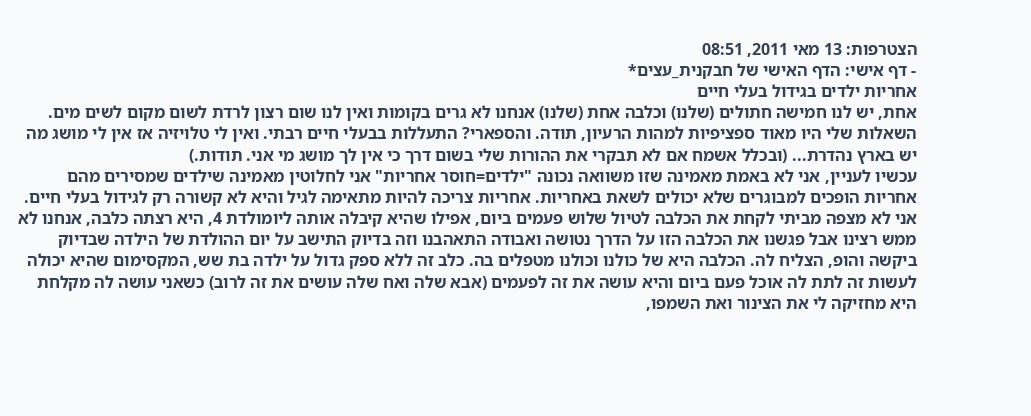הצטרפות: 13 מאי 2011, 08:51
- דף אישי: הדף האישי של חבקנית_עצים*
אחריות ילדים בגידול בעלי חיים
אחת, יש לנו חמישה חתולים (שלנו) וכלבה אחת (שלנו) אנחנו לא גרים בקומות ואין לנו שום רצון לרדת לשום מקום לשים מים. השאלות שלי היו מאוד ספציפיות למהות הרעיון, תודה. והספארי? התעללות בבעלי חיים רבתי. ואין לי טלויזיה אז אין לי מושג מה יש בארץ נהדרת... (ובכלל אשמח אם לא תבקרי את ההורות שלי בשום דרך כי אין לך מושג מי אני. תודות.)
עכשיו לעניין, אני לא באמת מאמינה שזו משוואה נכונה "ילדים=חוסר אחריות" אני לחלוטין מאמינה שילדים שמסירים מהם אחריות הופכים למבוגרים שלא יכולים לשאת באחריות. אחריות צריכה להיות מתאימה לגיל והיא לא קשורה רק לגידול בעלי חיים. אני לא מצפה מביתי לקחת את הכלבה לטיול שלוש פעמים ביום, אפילו שהיא קיבלה אותה ליומולדת 4, היא רצתה כלבה, אנחנו לא ממש רצינו אבל פגשנו את הכלבה הזו על הדרך נטושה ואבודה התאהבנו וזה בדיוק התישב על יום ההולדת של הילדה שבדיוק ביקשה והופ, הצליח לה. הכלבה היא של כולנו וכולנו מטפלים בה. כלב זה ללא ספק גדול על ילדה בת שש, המקסימום שהיא יכולה לעשות זה לתת לה אוכל פעם ביום והיא עושה את זה לפעמים (אבא שלה ואח שלה עושים את זה לרוב) כשאני עושה לה מקלחת היא מחזיקה לי את הצינור ואת השמפו,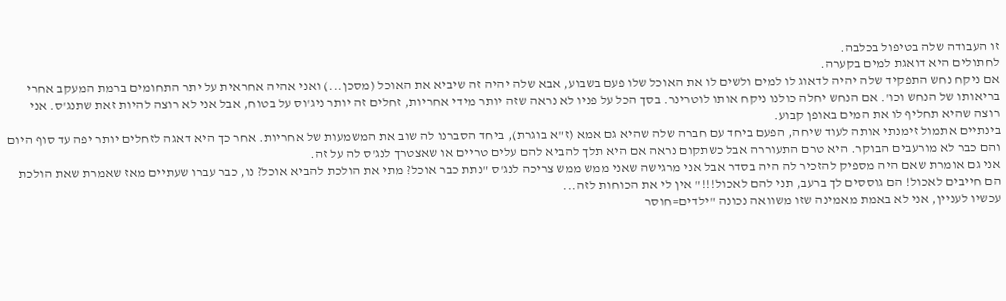זו העבודה שלה בטיפול בכלבה.
לחתולים היא דואגת למים בקערה.
אם ניקח נחש התפקיד שלה יהיה לדאוג לו למים ולשים לו את האוכל שלו פעם בשבוע, אבא שלה יהיה זה שיביא את האוכל (מסכן...) ואני אהיה אחראית על יתר התחומים ברמת המעקב אחרי בריאותו של הנחש וכו'. אם הנחש יחלה כולנו ניקח אותו לוטרינר. בסך הכל על פניו לא נראה שזה יותר מידי אחריות, זחלים זה יותר ניג'וס על בטוח, אבל אני לא רוצה להיות זאת שתנג'ס. אני רוצה שהיא תחליף לו את המים באופן קבוע.
בינתיים אתמול זימנתי אותה לעוד שיחה, הפעם ביחד עם חברה שלה שהיא גם אמא (ז"א בוגרת), ביחד הסברנו לה שוב את המשמעות של אחריות. אחר כך היא דאגה לזחלים יותר יפה עד סוף היום והם כבר לא מורעבים הבוקר. היא טרם התעוררה אבל כשתקום נראה אם היא תלך להביא להם עלים טריים או שאצטרך לנג'ס לה על זה.
אני גם אומרת שאם היה מספיק להזכיר לה היה בסדר אבל אני מרגישה שאני ממש ממש צריכה לנג'ס "נתת כבר אוכל? מתי את הולכת להביא אוכל? נו, כבר עברו שעתיים מאז שאמרת שאת הולכת הם חייבים לאכול! הם גוססים לך ברעב, תני להם לאכול!!!" אין לי את הכוחות לזה...
עכשיו לעניין, אני לא באמת מאמינה שזו משוואה נכונה "ילדים=חוסר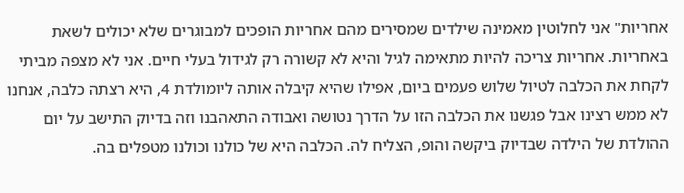אחריות" אני לחלוטין מאמינה שילדים שמסירים מהם אחריות הופכים למבוגרים שלא יכולים לשאת באחריות. אחריות צריכה להיות מתאימה לגיל והיא לא קשורה רק לגידול בעלי חיים. אני לא מצפה מביתי לקחת את הכלבה לטיול שלוש פעמים ביום, אפילו שהיא קיבלה אותה ליומולדת 4, היא רצתה כלבה, אנחנו לא ממש רצינו אבל פגשנו את הכלבה הזו על הדרך נטושה ואבודה התאהבנו וזה בדיוק התישב על יום ההולדת של הילדה שבדיוק ביקשה והופ, הצליח לה. הכלבה היא של כולנו וכולנו מטפלים בה.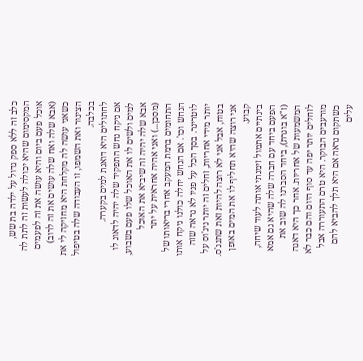כלב זה ללא ספק גדול על ילדה בת שש, המקסימום שהיא יכולה לעשות זה לתת לה אוכל פעם ביום והיא עושה את זה לפעמים (אבא שלה ואח שלה עושים את זה לרוב) כשאני עושה לה מקלחת היא מחזיקה לי את הצינור ואת השמפו, זו העבודה שלה בטיפול בכלבה.
לחתולים היא דואגת למים בקערה.
אם ניקח נחש התפקיד שלה יהיה לדאוג לו למים ולשים לו את האוכל שלו פעם בשבוע, אבא שלה יהיה זה שיביא את האוכל (מסכן...) ואני אהיה אחראית על יתר התחומים ברמת המעקב אחרי בריאותו של הנחש וכו'. אם הנחש יחלה כולנו ניקח אותו לוטרינר. בסך הכל על פניו לא נראה שזה יותר מידי אחריות, זחלים זה יותר ניג'וס על בטוח, אבל אני לא רוצה להיות זאת שתנג'ס. אני רוצה שהיא תחליף לו את המים באופן קבוע.
בינתיים אתמול זימנתי אותה לעוד שיחה, הפעם ביחד עם חברה שלה שהיא גם אמא (ז"א בוגרת), ביחד הסברנו לה שוב את המשמעות של אחריות. אחר כך היא דאגה לזחלים יותר יפה עד סוף היום והם כבר לא מורעבים הבוקר. היא טרם התעוררה אבל כשתקום נראה אם היא תלך להביא להם עלים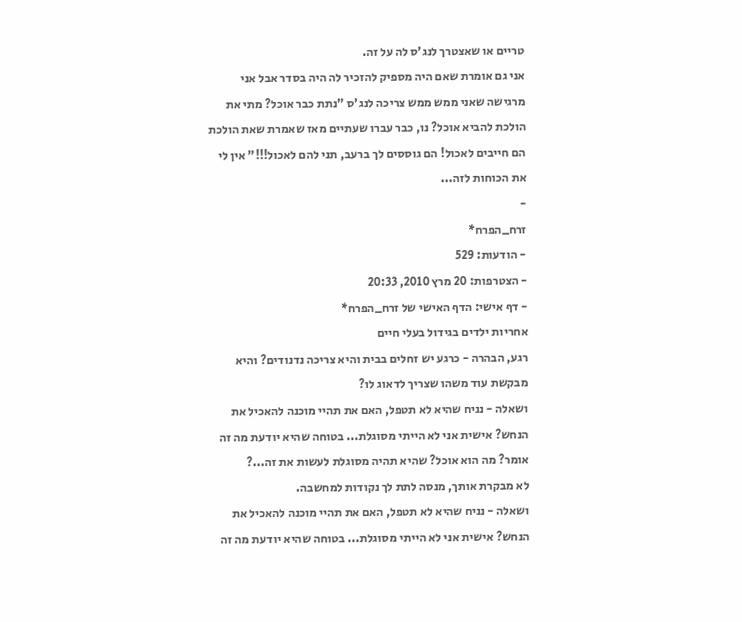טריים או שאצטרך לנג'ס לה על זה.
אני גם אומרת שאם היה מספיק להזכיר לה היה בסדר אבל אני מרגישה שאני ממש ממש צריכה לנג'ס "נתת כבר אוכל? מתי את הולכת להביא אוכל? נו, כבר עברו שעתיים מאז שאמרת שאת הולכת הם חייבים לאכול! הם גוססים לך ברעב, תני להם לאכול!!!" אין לי את הכוחות לזה...
-
זרח_הפרח*
- הודעות: 529
- הצטרפות: 20 מרץ 2010, 20:33
- דף אישי: הדף האישי של זרח_הפרח*
אחריות ילדים בגידול בעלי חיים
רגע, הבהרה - כרגע יש זחלים בבית והיא צריכה נדנודים? והיא מבקשת עוד משהו שצריך לדאוג לו?
ושאלה - נניח שהיא לא תטפל, האם את תהיי מוכנה להאכיל את הנחש? אישית אני לא הייתי מסוגלת... בטוחה שהיא יודעת מה זה אומר? מה הוא אוכל? שהיא תהיה מסוגלת לעשות את זה...?
לא מבקרת אותך, מנסה לתת לך נקודות למחשבה.
ושאלה - נניח שהיא לא תטפל, האם את תהיי מוכנה להאכיל את הנחש? אישית אני לא הייתי מסוגלת... בטוחה שהיא יודעת מה זה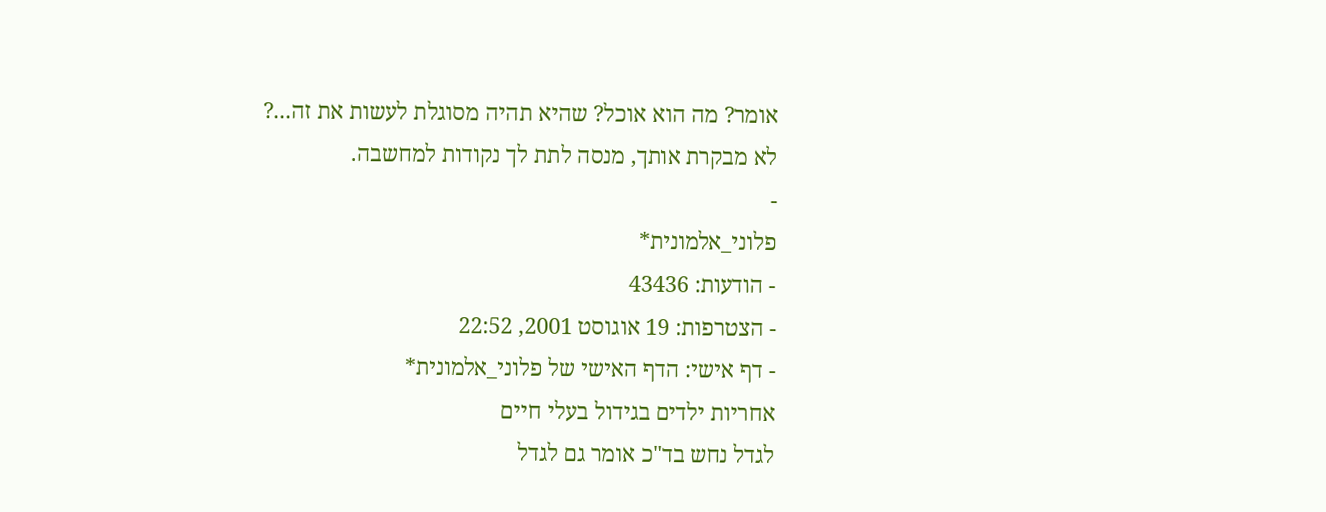אומר? מה הוא אוכל? שהיא תהיה מסוגלת לעשות את זה...?
לא מבקרת אותך, מנסה לתת לך נקודות למחשבה.
-
פלוני_אלמונית*
- הודעות: 43436
- הצטרפות: 19 אוגוסט 2001, 22:52
- דף אישי: הדף האישי של פלוני_אלמונית*
אחריות ילדים בגידול בעלי חיים
לגדל נחש בד"כ אומר גם לגדל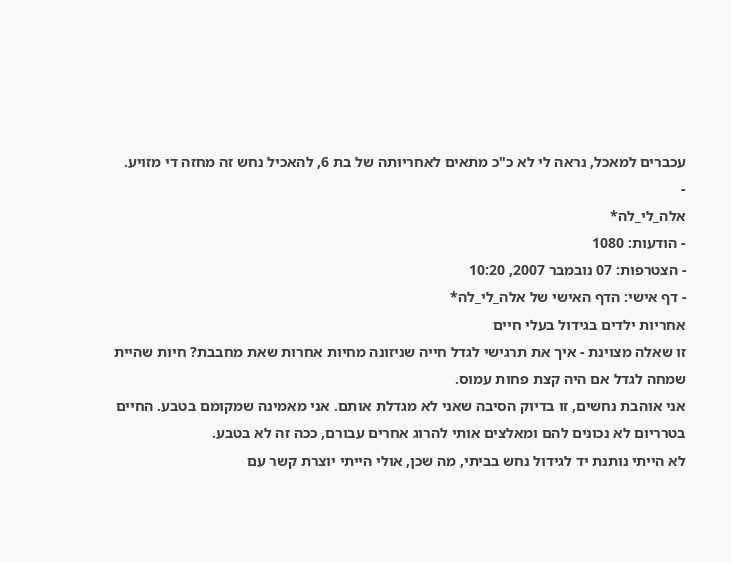עכברים למאכל, נראה לי לא כ"כ מתאים לאחריותה של בת 6, להאכיל נחש זה מחזה די מזויע.
-
אלה_לי_לה*
- הודעות: 1080
- הצטרפות: 07 נובמבר 2007, 10:20
- דף אישי: הדף האישי של אלה_לי_לה*
אחריות ילדים בגידול בעלי חיים
זו שאלה מצוינת - איך את תרגישי לגדל חייה שניזונה מחיות אחרות שאת מחבבת? חיות שהיית שמחה לגדל אם היה קצת פחות עמוס.
אני אוהבת נחשים, זו בדיוק הסיבה שאני לא מגדלת אותם. אני מאמינה שמקומם בטבע. החיים בטרריום לא נכונים להם ומאלצים אותי להרוג אחרים עבורם, ככה זה לא בטבע.
לא הייתי נותנת יד לגידול נחש בביתי, מה שכן, אולי הייתי יוצרת קשר עם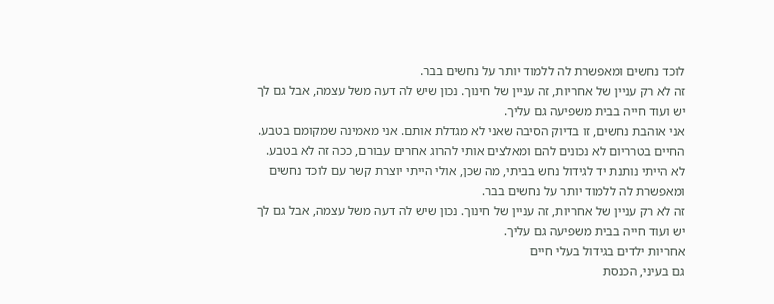לוכד נחשים ומאפשרת לה ללמוד יותר על נחשים בבר.
זה לא רק עניין של אחריות, זה עניין של חינוך. נכון שיש לה דעה משל עצמה, אבל גם לך יש ועוד חייה בבית משפיעה גם עליך.
אני אוהבת נחשים, זו בדיוק הסיבה שאני לא מגדלת אותם. אני מאמינה שמקומם בטבע. החיים בטרריום לא נכונים להם ומאלצים אותי להרוג אחרים עבורם, ככה זה לא בטבע.
לא הייתי נותנת יד לגידול נחש בביתי, מה שכן, אולי הייתי יוצרת קשר עם לוכד נחשים ומאפשרת לה ללמוד יותר על נחשים בבר.
זה לא רק עניין של אחריות, זה עניין של חינוך. נכון שיש לה דעה משל עצמה, אבל גם לך יש ועוד חייה בבית משפיעה גם עליך.
אחריות ילדים בגידול בעלי חיים
גם בעיני, הכנסת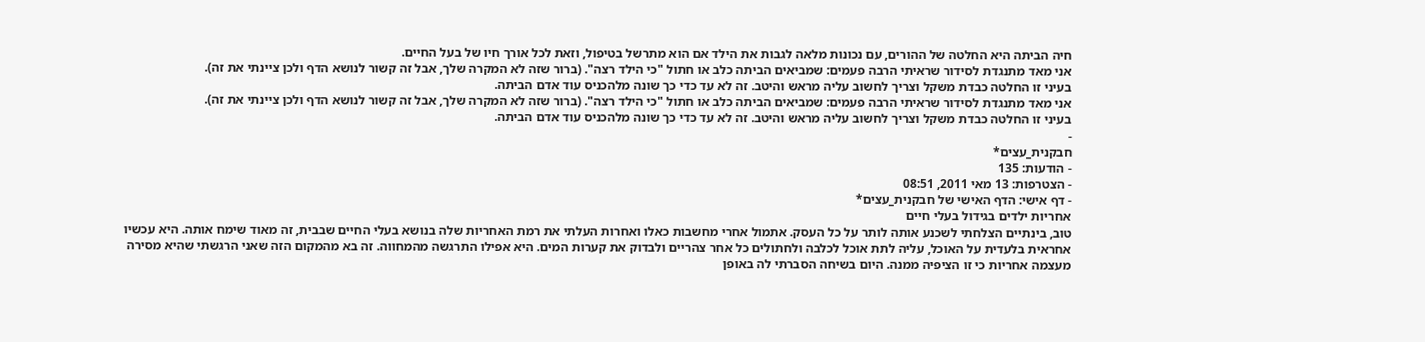חיה הביתה היא החלטה של ההורים, עם נכונות מלאה לגבות את הילד אם הוא מתרשל בטיפול, וזאת לכל אורך חיו של בעל החיים.
אני מאד מתנגדת לסידור שראיתי הרבה פעמים: שמביאים הביתה כלב או חתול "כי הילד רצה". (ברור שזה לא המקרה שלך, אבל זה קשור לנושא הדף ולכן ציינתי את זה).
בעיני זו החלטה כבדת משקל וצריך לחשוב עליה מראש והיטב. זה לא עד כדי כך שונה מלהכניס עוד אדם הביתה.
אני מאד מתנגדת לסידור שראיתי הרבה פעמים: שמביאים הביתה כלב או חתול "כי הילד רצה". (ברור שזה לא המקרה שלך, אבל זה קשור לנושא הדף ולכן ציינתי את זה).
בעיני זו החלטה כבדת משקל וצריך לחשוב עליה מראש והיטב. זה לא עד כדי כך שונה מלהכניס עוד אדם הביתה.
-
חבקנית_עצים*
- הודעות: 135
- הצטרפות: 13 מאי 2011, 08:51
- דף אישי: הדף האישי של חבקנית_עצים*
אחריות ילדים בגידול בעלי חיים
טוב, בינתיים הצלחתי לשכנע אותה לותר על כל העסק. אתמול אחרי מחשבות כאלו ואחרות העלתי את רמת האחריות שלה בנושא בעלי החיים שבבית, זה מאוד שימח אותה. היא עכשיו אחראית בלעדית על האוכל, עליה לתת אוכל לכלבה ולחתולים כל אחר צהריים ולבדוק את קערות המים. היא אפילו התרגשה מהמחווה. זה בא מהמקום הזה שאני הרגשתי שהיא מסירה מעצמה אחריות כי זו הציפיה ממנה. היום בשיחה הסברתי לה באופן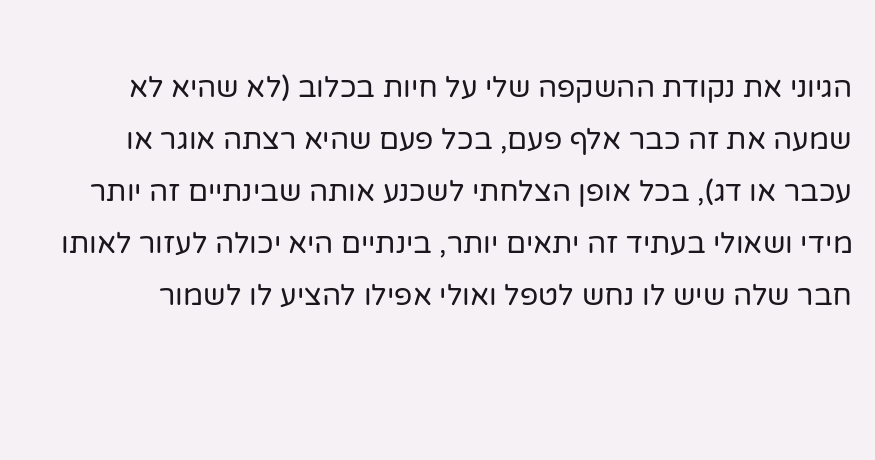הגיוני את נקודת ההשקפה שלי על חיות בכלוב (לא שהיא לא שמעה את זה כבר אלף פעם, בכל פעם שהיא רצתה אוגר או עכבר או דג), בכל אופן הצלחתי לשכנע אותה שבינתיים זה יותר מידי ושאולי בעתיד זה יתאים יותר, בינתיים היא יכולה לעזור לאותו חבר שלה שיש לו נחש לטפל ואולי אפילו להציע לו לשמור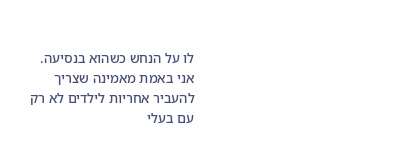לו על הנחש כשהוא בנסיעה.
אני באמת מאמינה שצריך להעביר אחריות לילדים לא רק עם בעלי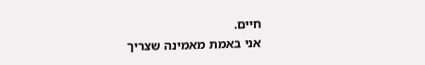חיים.
אני באמת מאמינה שצריך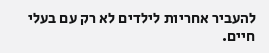להעביר אחריות לילדים לא רק עם בעלי חיים.